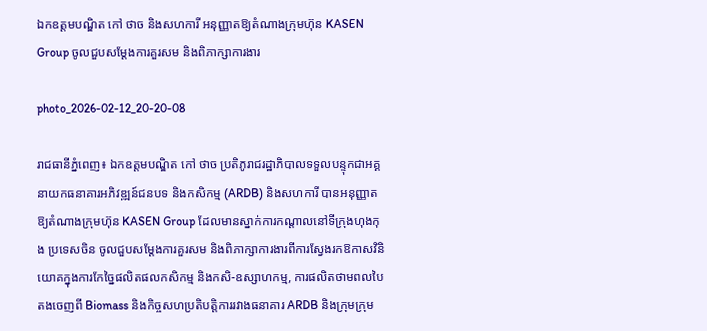ឯកឧត្ដមបណ្ឌិត កៅ ថាច និងសហការី អនុញ្ញាតឱ្យតំណាងក្រុមហ៊ុន KASEN Group ចូលជួបសម្ដែងការគួរសម និងពិភាក្សាការងារ

photo_2026-02-12_20-20-08

រាជធានីភ្នំពេញ៖ ឯកឧត្តមបណ្ឌិត កៅ ថាច ប្រតិភូរាជរដ្ឋាភិបាលទទួលបន្ទុកជាអគ្គនាយកធនាគារអភិវឌ្ឍន៍ជនបទ និងកសិកម្ម (ARDB) និងសហការី បានអនុញ្ញាតឱ្យតំណាងក្រុមហ៊ុន KASEN Group ដែលមានស្នាក់ការកណ្តាលនៅទីក្រុងហុងកុង ប្រទេសចិន ចូលជួបសម្ដែងការគួរសម និងពិភាក្សាការងារពីការស្វែងរកឱកាសវិនិយោគក្នុងការកែច្នៃផលិតផលកសិកម្ម និងកសិ-ឧស្សាហកម្ម, ការផលិតថាមពលបៃតងចេញពី Biomass និងកិច្ចសហប្រតិបត្តិការរវាងធនាគារ ARDB និងក្រុមក្រុម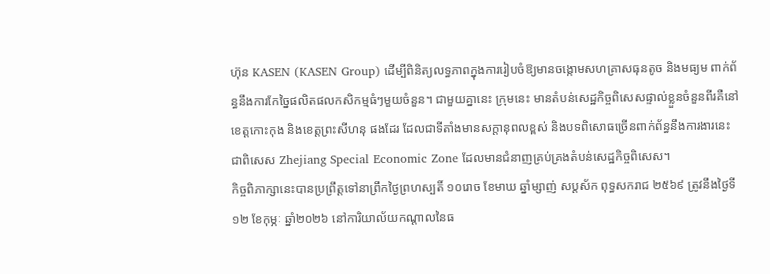ហ៊ុន KASEN (KASEN Group) ដើម្បីពិនិត្យលទ្ធភាពក្នុងការរៀបចំឱ្យមានចង្កោមសហគ្រាសធុនតូច និងមធ្យម ពាក់ព័ន្ធនឹងការកែច្នៃផលិតផលកសិកម្មធំៗមួយចំនួន។ ជាមួយគ្នានេះ ក្រុមនេះ មានតំបន់សេដ្ឋកិច្ចពិសេសផ្ទាល់ខ្លួនចំនួនពីរគឺនៅ ខេត្តកោះកុង និងខេត្តព្រះសីហនុ ផងដែរ ដែលជាទីតាំងមានសក្តានុពលខ្ពស់ និងបទពិសោធច្រើនពាក់ព័ន្ធនឹងការងារនេះ ជាពិសេស Zhejiang Special Economic Zone ដែលមានជំនាញគ្រប់គ្រងតំបន់សេដ្ឋកិច្ចពិសេស។
កិច្ចពិភាក្សានេះបានប្រព្រឹត្តទៅនាព្រឹកថ្ងៃព្រហស្បតិ៍ ១០រោច ខែមាឃ ឆ្នាំម្សាញ់ សប្តស័ក ពុទ្ធសករាជ ២៥៦៩ ត្រូវនឹងថ្ងៃទី១២ ខែកុម្ភៈ ឆ្នាំ២០២៦ នៅការិយាល័យកណ្ដាលនៃធ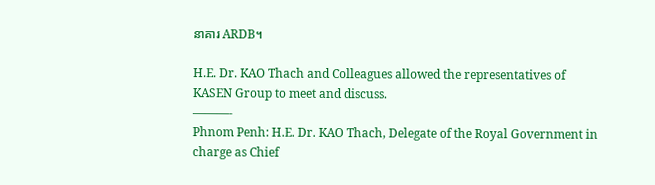នាគារ ARDB។

H.E. Dr. KAO Thach and Colleagues allowed the representatives of KASEN Group to meet and discuss.
———-
Phnom Penh: H.E. Dr. KAO Thach, Delegate of the Royal Government in charge as Chief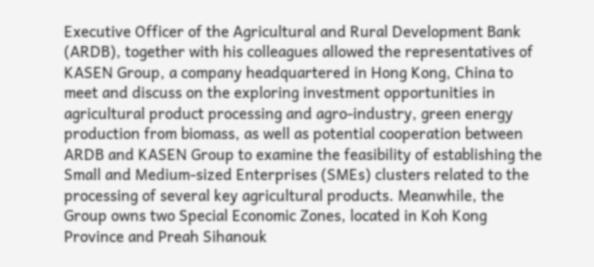Executive Officer of the Agricultural and Rural Development Bank (ARDB), together with his colleagues allowed the representatives of KASEN Group, a company headquartered in Hong Kong, China to meet and discuss on the exploring investment opportunities in agricultural product processing and agro-industry, green energy production from biomass, as well as potential cooperation between ARDB and KASEN Group to examine the feasibility of establishing the Small and Medium-sized Enterprises (SMEs) clusters related to the processing of several key agricultural products. Meanwhile, the Group owns two Special Economic Zones, located in Koh Kong Province and Preah Sihanouk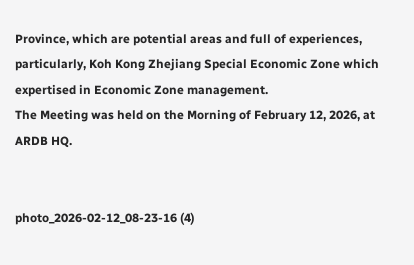Province, which are potential areas and full of experiences, particularly, Koh Kong Zhejiang Special Economic Zone which expertised in Economic Zone management.
The Meeting was held on the Morning of February 12, 2026, at ARDB HQ.


photo_2026-02-12_08-23-16 (4)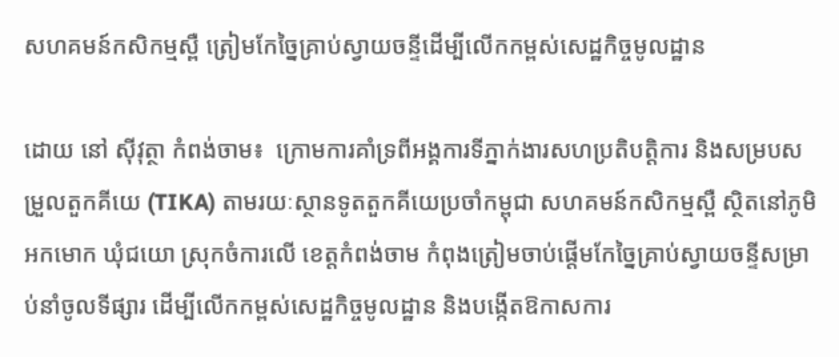សហគមន៍កសិកម្មស្ពឺ ត្រៀមកែច្នៃគ្រាប់ស្វាយចន្ទីដើម្បីលើកកម្ពស់សេដ្ឋកិច្ចមូលដ្ឋាន

ដោយ នៅ ស៊ីវុត្ថា កំពង់ចាម៖  ក្រោមការគាំទ្រពីអង្គការទីភ្នាក់ងារសហប្រតិបត្តិការ និងសម្របសម្រួលតួកគីយេ (TIKA) តាមរយៈស្ថានទូតតួកគីយេប្រចាំកម្ពុជា សហគមន៍កសិកម្មស្ពឺ ស្ថិតនៅភូមិអកមោក ឃុំជយោ ស្រុកចំការលើ ខេត្តកំពង់ចាម កំពុងត្រៀមចាប់ផ្តើមកែច្នៃគ្រាប់ស្វាយចន្ទីសម្រាប់នាំចូលទីផ្សារ ដើម្បីលើកកម្ពស់សេដ្ឋកិច្ចមូលដ្ឋាន និងបង្កើតឱកាសការ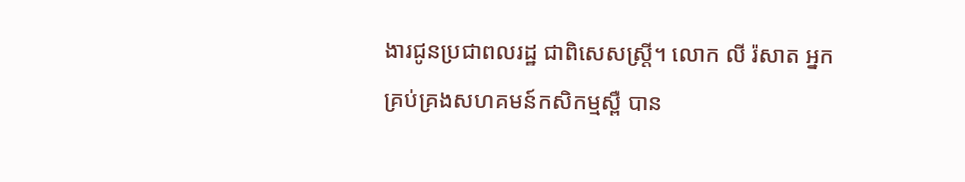ងារជូនប្រជាពលរដ្ឋ ជាពិសេសស្ត្រី។ លោក លី រ៉សាត អ្នកគ្រប់គ្រងសហគមន៍កសិកម្មស្ពឺ បាន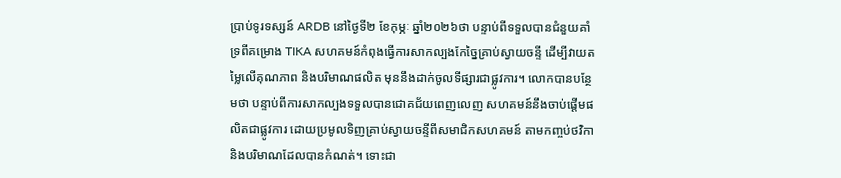ប្រាប់ទូរទស្សន៍ ARDB នៅថ្ងៃទី២ ខែកុម្ភៈ ឆ្នាំ២០២៦ថា បន្ទាប់ពីទទួលបានជំនួយគាំទ្រពីគម្រោង TIKA សហគមន៍កំពុងធ្វើការសាកល្បងកែច្នៃគ្រាប់ស្វាយចន្ទី ដើម្បីវាយតម្លៃលើគុណភាព និងបរិមាណផលិត មុននឹងដាក់ចូលទីផ្សារជាផ្លូវការ។ លោកបានបន្ថែមថា បន្ទាប់ពីការសាកល្បងទទួលបានជោគជ័យពេញលេញ សហគមន៍នឹងចាប់ផ្តើមផលិតជាផ្លូវការ ដោយប្រមូលទិញគ្រាប់ស្វាយចន្ទីពីសមាជិកសហគមន៍ តាមកញ្ចប់ថវិកា និងបរិមាណដែលបានកំណត់។ ទោះជា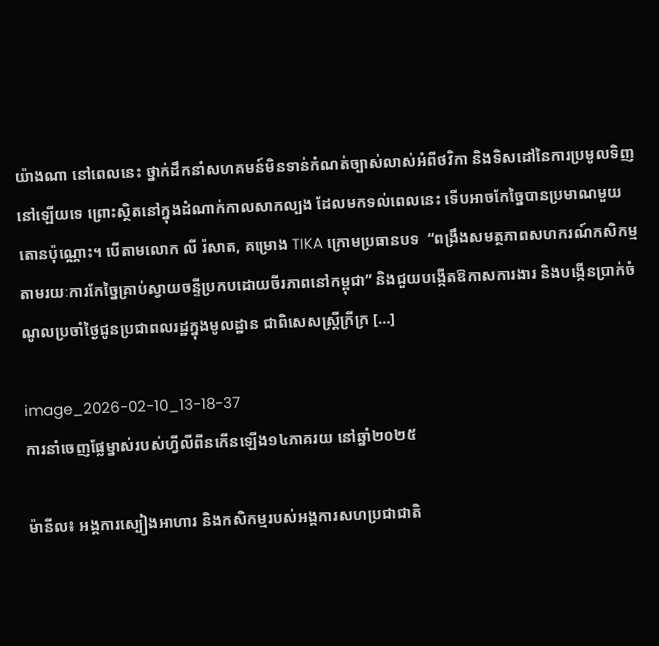យ៉ាងណា នៅពេលនេះ ថ្នាក់ដឹកនាំសហគមន៍មិនទាន់កំណត់ច្បាស់លាស់អំពីថវិកា និងទិសដៅនៃការប្រមូលទិញនៅឡើយទេ ព្រោះស្ថិតនៅក្នុងដំណាក់កាលសាកល្បង ដែលមកទល់ពេលនេះ ទើបអាចកែច្នៃបានប្រមាណមួយតោនប៉ុណ្ណោះ។ បើតាមលោក លី រ៉សាត, គម្រោង TIKA ក្រោមប្រធានបទ  “ពង្រឹងសមត្ថភាពសហករណ៍កសិកម្មតាមរយៈការកែច្នៃគ្រាប់ស្វាយចន្ទីប្រកបដោយចីរភាពនៅកម្ពុជា” និងជួយបង្កើតឱកាសការងារ និងបង្កើនប្រាក់ចំណូលប្រចាំថ្ងៃជូនប្រជាពលរដ្ឋក្នុងមូលដ្ឋាន ជាពិសេសស្ត្រីក្រីក្រ […]

image_2026-02-10_13-18-37
ការនាំចេញផ្លែម្នាស់របស់ហ្វីលីពីនកើនឡើង១៤ភាគរយ នៅឆ្នាំ២០២៥

ម៉ានីល៖ អង្គការស្បៀងអាហារ និងកសិកម្មរបស់អង្គការសហប្រជាជាតិ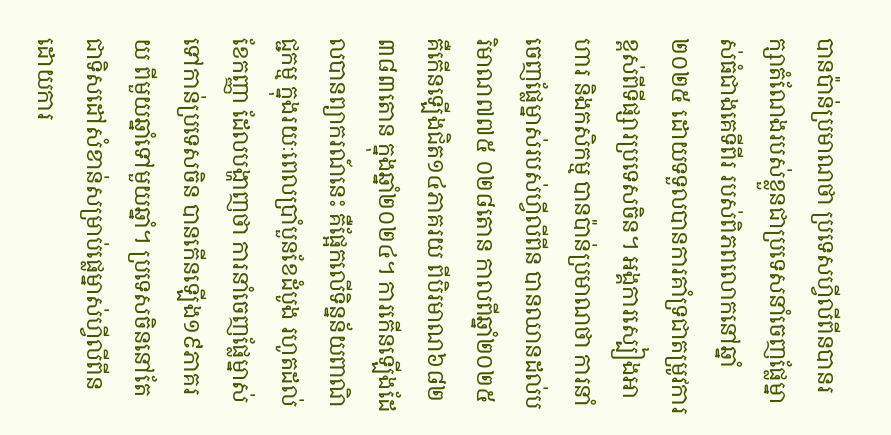បានប៉ាន់ប្រមាណថា ប្រទេសហ្វីលីពីនបានរក្សាតំណែងរបស់ខ្លួនជាប្រទេសនាំចេញផ្លែម្នាស់ធំជាងគេទីពីរ របស់ពិភពលោកនៅឆ្នាំ២០២៥ ដោយទទួលបានការគាំទ្រជាតម្រូវការខ្ពស់ពីទីផ្សារប្រទេសចិន។ អង្គការស្បៀងអាហារ និងកសិកម្ម បានប៉ាន់ប្រមាណថា ការនាំចេញផ្លែម្នាស់របស់ហ្វីលីពីន បានឈានដល់បរិមាណ៧៧៥ ០២៨តោន កាលពីឆ្នាំ២០២៥ គឺកើនឡើងជិត១៤ភាគរយ ពីបិរមាណ៦៨២ ៣៨៣តោន ក្នុងឆ្នាំ២០២៤។ ការកើនឡើងដែលបានព្យាករណ៍នេះ គឺផ្អែកលើទិន្នន័យពាណិជ្ជកម្ម ក្នុងរយៈពេលប្រាំបួនខែដំបូង រហូតដល់ខែកញ្ញា ដែលបង្ហាញថា ការនាំចេញផ្លែម្នាស់ទៅកាន់ប្រទេសចិន បានកើនឡើង១៩ភាគរយ ពីមួយឆ្នាំទៅមួយឆ្នាំ។ ប្រទេសចិននៅតែជាទិសដៅសំខាន់សម្រាប់ផ្លេម្នាស់ហ្វីលីពីន ដោយការ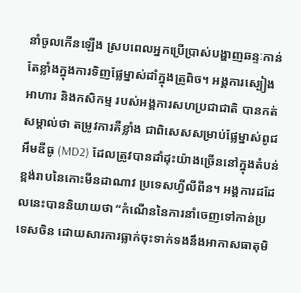នាំចូលកើនឡើង ស្របពេលអ្នកប្រើប្រាស់បង្ហាញឆន្ទៈកាន់តែខ្លាំងក្នុងការទិញផ្លែម្នាស់ដាំក្នុងត្រូពិច។ អង្គការស្បៀងអាហារ និងកសិកម្ម របស់អង្គការសហប្រជាជាតិ បានកត់សម្គាល់ថា តម្រូវការគឺខ្លាំង ជាពិសេសសម្រាប់ផ្លែម្នាស់ពូជ អឹមឌីធូ (MD2) ដែលត្រូវបានដាំដុះយ៉ាងច្រើននៅក្នុងតំបន់ខ្ពង់រាបនៃកោះមីនដាណាវ ប្រទេសហ្វីលីពីន។ អង្គការដដែលនេះបាននិយាយថា “កំណើននៃការនាំចេញទៅកាន់ប្រទេសចិន ដោយសារការធ្លាក់ចុះទាក់ទងនឹងអាកាសធាតុមិ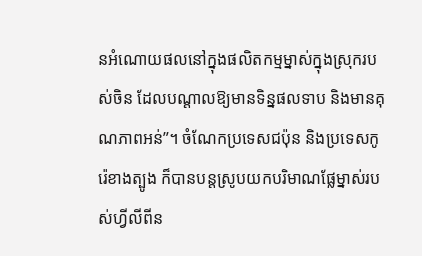នអំណោយផលនៅក្នុងផលិតកម្មម្នាស់ក្នុងស្រុករបស់ចិន ដែលបណ្តាលឱ្យមានទិន្នផលទាប និងមានគុណភាពអន់”។ ចំណែកប្រទេសជប៉ុន និងប្រទេសកូរ៉េខាងត្បូង ក៏បានបន្តស្រូបយកបរិមាណផ្លែម្នាស់របស់ហ្វីលីពីន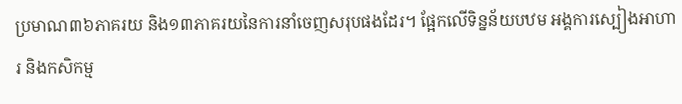ប្រមាណ៣៦ភាគរយ និង១៣ភាគរយនៃការនាំចេញសរុបផងដែរ។ ផ្អែកលើទិន្នន័យបឋម អង្គការស្បៀងអាហារ និងកសិកម្ម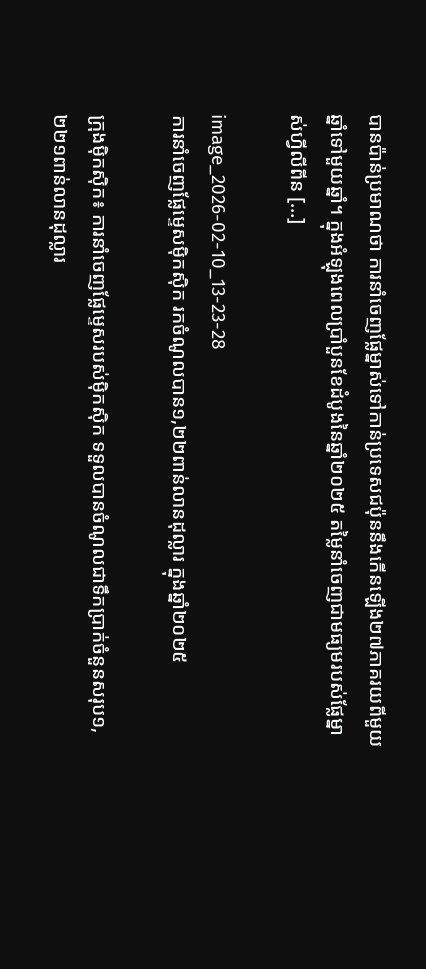បានប៉ាន់ប្រមាណថា ការនាំចេញផ្លែម្នាស់ទៅកាន់ប្រទេសជប៉ុននឹងកើនឡើង២៧ភាគរយពីមួយឆ្នាំទៅមួយឆ្នាំ។ ក្នុងអំឡុងពេលប្រាំបួនខែដំបូងនៃឆ្នាំ២០២៥ តម្លៃនាំចេញជាមធ្យមរបស់ផ្លែម្នាស់ហ្វីលីពីន […]

image_2026-02-10_13-23-28
ការនាំចេញផ្លែម្ទេសម៉ិកស៊ិក រកចំណូលបាន១,២២ពាន់លានដុល្លារ ក្នុងឆ្នាំ២០២៥

ក្រុងម៉ិកស៊ិក៖ ការនាំចេញផ្លែម្ទេសរបស់ម៉ិកស៊ិក ទទួលបានចំណូលជាទឹកប្រាក់ចំនួនសរុប១,២២១ពាន់លានដុល្លារ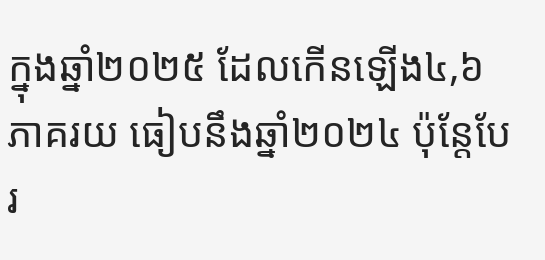ក្នុងឆ្នាំ២០២៥ ដែលកើនឡើង៤,៦ភាគរយ ធៀបនឹងឆ្នាំ២០២៤ ប៉ុន្តែបែរ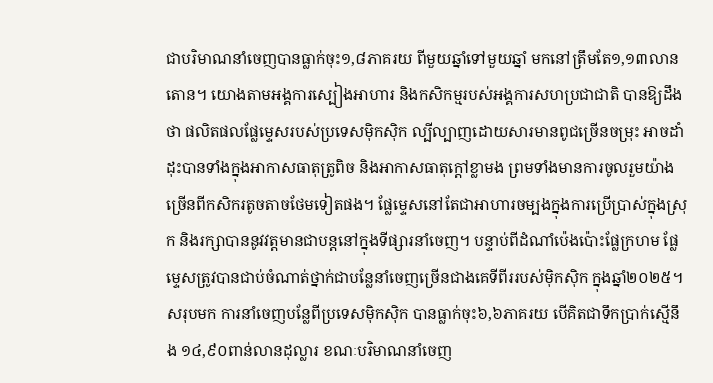ជាបរិមាណនាំចេញបានធ្លាក់ចុះ១,៨ភាគរយ ពីមួយឆ្នាំទៅមួយឆ្នាំ មកនៅត្រឹមតែ១,១៣លានតោន។ យោងតាមអង្គការស្បៀងអាហារ និងកសិកម្មរបស់អង្គការសហប្រជាជាតិ បានឱ្យដឹងថា ផលិតផលផ្លែម្ទេសរបស់ប្រទេសម៉ិកស៊ិក ល្បីល្បាញដោយសារមានពូជច្រើនចម្រុះ អាចដាំដុះបានទាំងក្នុងអាកាសធាតុត្រូពិច និងអាកាសធាតុក្តៅខ្លាមង ព្រមទាំងមានការចូលរួមយ៉ាងច្រើនពីកសិករតូចតាចថែមទៀតផង។ ផ្លែម្ទេសនៅតែជាអាហារចម្បងក្នុងការប្រើប្រាស់ក្នុងស្រុក និងរក្សាបាននូវវត្តមានជាបន្តនៅក្នុងទីផ្សារនាំចេញ។ បន្ទាប់ពីដំណាំប៉េងប៉ោះផ្លែក្រហម ផ្លែម្ទេសត្រូវបានជាប់ចំណាត់ថ្នាក់ជាបន្លែនាំចេញច្រើនជាងគេទីពីររបស់ម៉ិកស៊ិក ក្នុងឆ្នាំ២០២៥។ សរុបមក ការនាំចេញបន្លែពីប្រទេសម៉ិកស៊ិក បានធ្លាក់ចុះ៦,៦ភាគរយ បើគិតជាទឹកប្រាក់ស្មើនឹង ១៤,៩០ពាន់លានដុល្លារ ខណៈបរិមាណនាំចេញ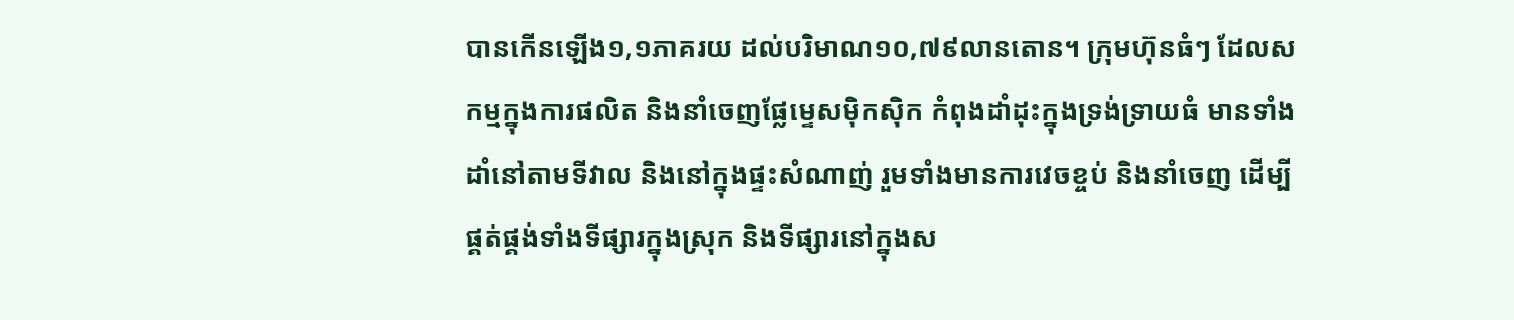បានកើនឡើង១,១ភាគរយ ដល់បរិមាណ១០,៧៩លានតោន។ ក្រុមហ៊ុនធំៗ ដែលសកម្មក្នុងការផលិត និងនាំចេញផ្លែម្ទេសម៉ិកស៊ិក កំពុងដាំដុះក្នុងទ្រង់ទ្រាយធំ មានទាំងដាំនៅតាមទីវាល និងនៅក្នុងផ្ទះសំណាញ់ រួមទាំងមានការវេចខ្ចប់ និងនាំចេញ ដើម្បីផ្គត់ផ្គង់ទាំងទីផ្សារក្នុងស្រុក និងទីផ្សារនៅក្នុងស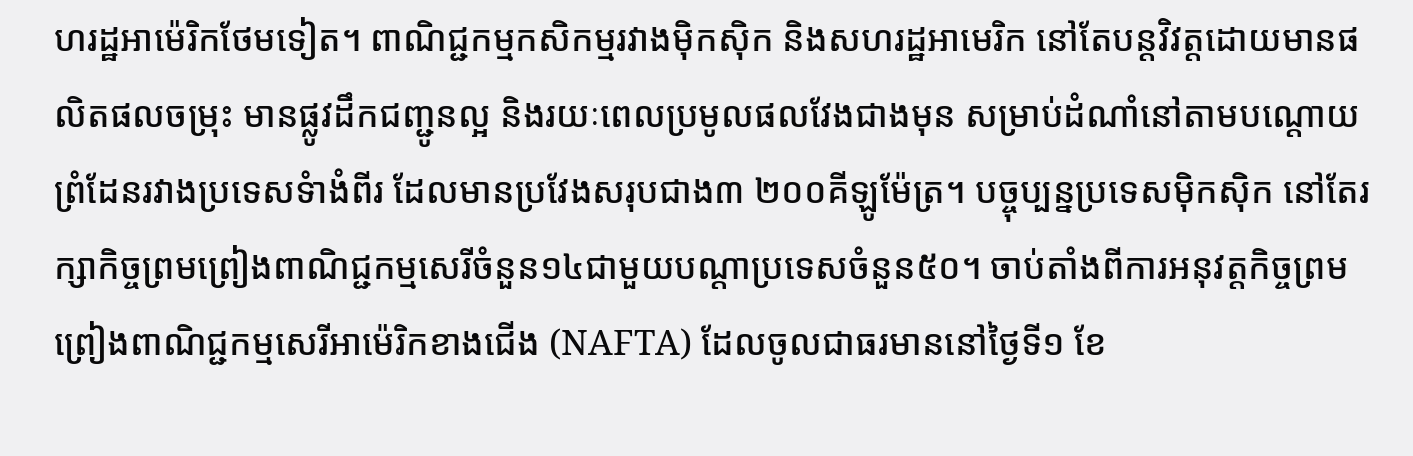ហរដ្ឋអាម៉េរិកថែមទៀត។ ពាណិជ្ជកម្មកសិកម្មរវាងម៉ិកស៊ិក និងសហរដ្ឋអាមេរិក នៅតែបន្តវិវត្តដោយមានផលិតផលចម្រុះ មានផ្លូវដឹកជញ្ជូនល្អ និងរយៈពេលប្រមូលផលវែងជាងមុន សម្រាប់ដំណាំនៅតាមបណ្តោយព្រំដែនរវាងប្រទេសទំាងំពីរ ដែលមានប្រវែងសរុបជាង៣ ២០០គីឡូម៉ែត្រ។ បច្ចុប្បន្នប្រទេសម៉ិកស៊ិក នៅតែរក្សាកិច្ចព្រមព្រៀងពាណិជ្ជកម្មសេរីចំនួន១៤ជាមួយបណ្តាប្រទេសចំនួន៥០។ ចាប់តាំងពីការអនុវត្តកិច្ចព្រមព្រៀងពាណិជ្ជកម្មសេរីអាម៉េរិកខាងជើង (NAFTA) ដែលចូលជាធរមាននៅថ្ងៃទី១ ខែ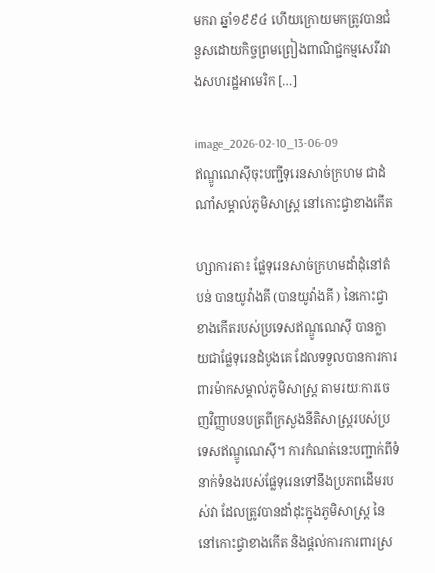មករា ឆ្នាំ១៩៩៤ ហើយក្រោយមកត្រូវបានជំនួសដោយកិច្ចព្រមព្រៀងពាណិជ្ជកម្មសេរីរវាងសហរដ្ឋអាមេរិក […]

image_2026-02-10_13-06-09
ឥណ្ឌូណេស៊ីចុះបញ្ជីទុរេនសាច់ក្រហម ជាដំណាំសម្គាល់ភូមិសាស្ត្រ នៅកោះជ្វាខាងកើត

ហ្សាការតា៖ ផ្លែទុរេនសាច់ក្រហមដាំដុំនៅតំបន់ បានយូវ៉ាងគី (បានយូវ៉ាងគី ) នៃកោះជ្វាខាងកើតរបស់ប្រទេសឥណ្ឌូណេស៊ី បានក្លាយជាផ្លែទុរេនដំបូងគេ ដែលទទួលបានការការពារម៉ាកសម្គាល់ភូមិសាស្ត្រ តាមរយៈការចេញវិញ្ញាបនបត្រពីក្រសួងនីតិសាស្ត្ររបស់ប្រទេសឥណ្ឌូណេស៊ី។ ការកំណត់នេះបញ្ជាក់ពីទំនាក់ទំនងរបស់ផ្លែទុរេនទៅនឹងប្រភពដើមរបស់វា ដែលត្រូវបានដាំដុះក្នុងភូមិសាស្ត្រ នៃ នៅកោះជ្វាខាងកើត និងផ្តល់ការការពារស្រ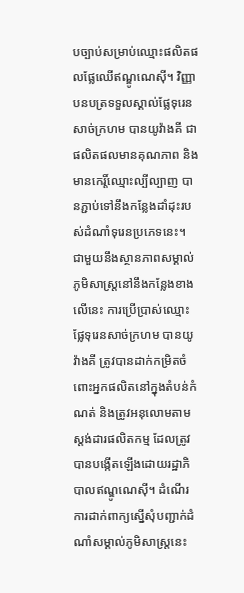បច្បាប់សម្រាប់ឈ្មោះផលិតផលផ្លែឈើឥណ្ឌូណេស៊ី។ វិញ្ញាបនបត្រទទួលស្គាល់ផ្លែទុរេនសាច់ក្រហម បានយូវ៉ាងគី ជាផលិតផលមានគុណភាព និងមានកេរ្តិ៍ឈ្មោះល្បីល្បាញ បានភ្ជាប់ទៅនឹងកន្លែងដាំដុះរបស់ដំណាំទុរេនប្រភេទនេះ។ ជាមួយនឹងស្ថានភាពសម្គាល់ភូមិសាស្ត្រនៅនឹងកន្លែងខាងលើនេះ ការប្រើប្រាស់ឈ្មោះផ្លែទុរេនសាច់ក្រហម បានយូវ៉ាងគី ត្រូវបានដាក់កម្រិតចំពោះអ្នកផលិតនៅក្នុងតំបន់កំណត់ និងត្រូវអនុលោមតាមស្តង់ដារផលិតកម្ម ដែលត្រូវបានបង្កើតឡើងដោយរដ្ឋាភិបាលឥណ្ឌូណេស៊ី។ ដំណើរការដាក់ពាក្យស្នើសុំបញ្ជាក់ដំណាំសម្គាល់ភូមិសាស្ត្រនេះ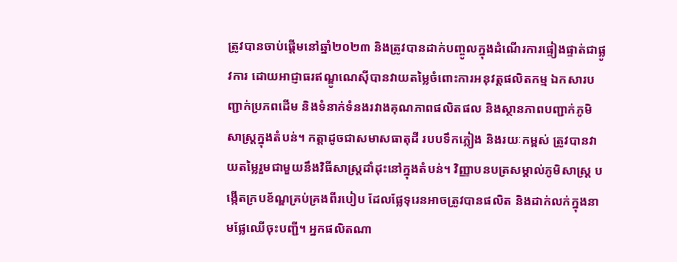ត្រូវបានចាប់ផ្តើមនៅឆ្នាំ២០២៣ និងត្រូវបានដាក់បញ្ចូលក្នុងដំណើរការផ្ទៀងផ្ទាត់ជាផ្លូវការ ដោយអាជ្ញាធរឥណ្ឌូណេស៊ីបានវាយតម្លៃចំពោះការអនុវត្តផលិតកម្ម ឯកសារបញ្ជាក់ប្រភពដើម និងទំនាក់ទំនងរវាងគុណភាពផលិតផល និងស្ថានភាពបញ្ជាក់ភូមិសាស្ត្រក្នុងតំបន់។ កត្តាដូចជាសមាសធាតុដី របបទឹកភ្លៀង និងរយៈកម្ពស់ ត្រូវបានវាយតម្លៃរួមជាមួយនឹងវិធីសាស្ត្រដាំដុះនៅក្នុងតំបន់។ វិញ្ញាបនបត្រសម្គាល់ភូមិសាស្ត្រ បង្កើតក្របខ័ណ្ឌគ្រប់គ្រងពីរបៀប ដែលផ្លែទុរេនអាចត្រូវបានផលិត និងដាក់លក់ក្នុងនាមផ្លែឈើចុះបញ្ជី។ អ្នកផលិតណា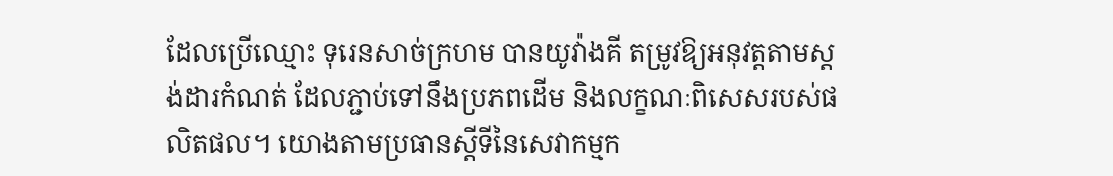ដែលប្រើឈ្មោះ ទុរេនសាច់ក្រហម បានយូវ៉ាងគី តម្រូវឱ្យអនុវត្តតាមស្តង់ដារកំណត់ ដែលភ្ជាប់ទៅនឹងប្រភពដើម និងលក្ខណៈពិសេសរបស់ផលិតផល។ យោងតាមប្រធានស្តីទីនៃសេវាកម្មក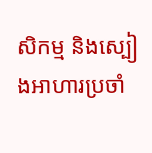សិកម្ម និងស្បៀងអាហារប្រចាំ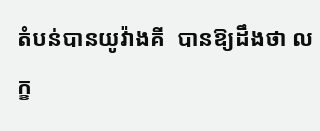តំបន់បានយូវ៉ាងគី  បានឱ្យដឹងថា លក្ខ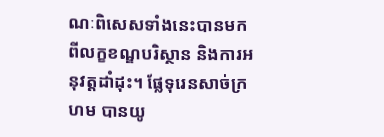ណៈពិសេសទាំងនេះបានមកពីលក្ខខណ្ឌបរិស្ថាន និងការអនុវត្តដាំដុះ។ ផ្លែទុរេនសាច់ក្រហម បានយូ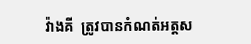វ៉ាងគី  ត្រូវបានកំណត់អត្តស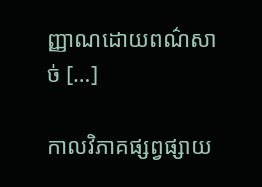ញ្ញាណដោយពណ៌សាច់ […]

កាលវិភាគផ្សព្វផ្សាយ